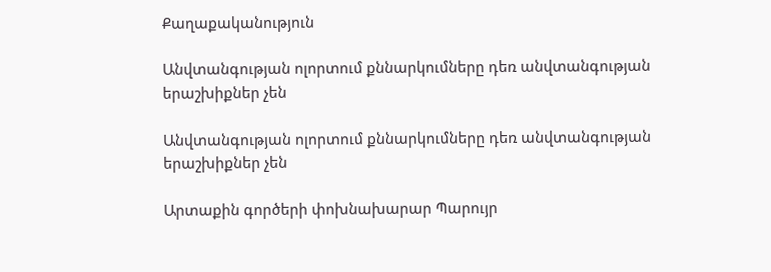Քաղաքականություն

Անվտանգության ոլորտում քննարկումները դեռ անվտանգության երաշխիքներ չեն

Անվտանգության ոլորտում քննարկումները դեռ անվտանգության երաշխիքներ չեն

Արտաքին գործերի փոխնախարար Պարույր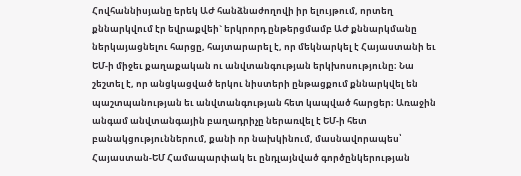Հովհաննիսյանը երեկ ԱԺ հանձնաժողովի իր ելույթում, որտեղ քննարկվում էր եվրաքվեի` երկրորդ ընթերցմամբ ԱԺ քննարկմանը ներկայացնելու հարցը, հայտարարել է, որ մեկնարկել է Հայաստանի եւ ԵՄ-ի միջեւ քաղաքական ու անվտանգության երկխոսությունը։ Նա շեշտել է, որ անցկացված երկու նիստերի ընթացքում քննարկվել են պաշտպանության եւ անվտանգության հետ կապված հարցեր։ Առաջին անգամ անվտանգային բաղադրիչը ներառվել է ԵՄ-ի հետ բանակցություններում, քանի որ նախկինում, մասնավորապես՝ Հայաստան-ԵՄ Համապարփակ եւ ընդլայնված գործընկերության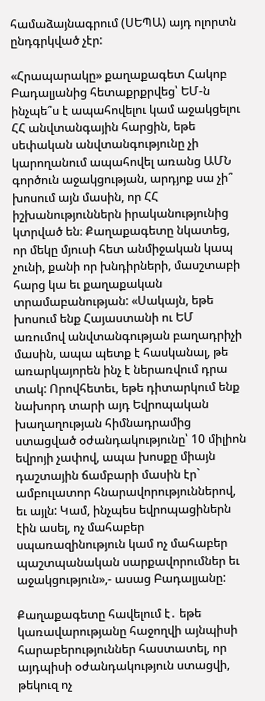համաձայնագրում (ՍԵՊԱ) այդ ոլորտն ընդգրկված չէր:

«Հրապարակը» քաղաքագետ Հակոբ Բադալյանից հետաքրքրվեց՝ ԵՄ-ն ինչպե՞ս է ապահովելու կամ աջակցելու ՀՀ անվտանգային հարցին, եթե սեփական անվտանգությունը չի կարողանում ապահովել առանց ԱՄՆ գործուն աջակցության, արդյոք սա չի՞ խոսում այն մասին, որ ՀՀ իշխանություններն իրականությունից կտրված են։ Քաղաքագետը նկատեց, որ մեկը մյուսի հետ անմիջական կապ չունի, քանի որ խնդիրների, մասշտաբի հարց կա եւ քաղաքական տրամաբանության: «Սակայն, եթե խոսում ենք Հայաստանի ու ԵՄ առումով անվտանգության բաղադրիչի մասին, ապա պետք է հասկանալ, թե առարկայորեն ինչ է ներառվում դրա տակ: Որովհետեւ, եթե դիտարկում ենք նախորդ տարի այդ Եվրոպական խաղաղության հիմնադրամից ստացված օժանդակությունը՝ 10 միլիոն եվրոյի չափով, ապա խոսքը միայն դաշտային ճամբարի մասին էր` ամբուլատոր հնարավորություններով, եւ այլն: Կամ, ինչպես եվրոպացիներն էին ասել, ոչ մահաբեր սպառազինություն կամ ոչ մահաբեր պաշտպանական սարքավորումներ եւ աջակցություն»,- ասաց Բադալյանը:

Քաղաքագետը հավելում է․ եթե կառավարությանը հաջողվի այնպիսի հարաբերություններ հաստատել, որ այդպիսի օժանդակություն ստացվի, թեկուզ ոչ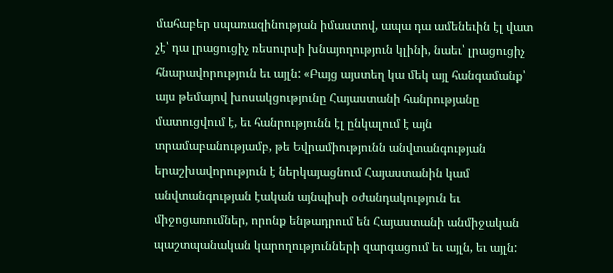մահաբեր սպառազինության իմաստով, ապա դա ամենեւին էլ վատ չէ՝ դա լրացուցիչ ռեսուրսի խնայողություն կլինի, նաեւ՝ լրացուցիչ հնարավորություն եւ այլն: «Բայց այստեղ կա մեկ այլ հանգամանք՝ այս թեմայով խոսակցությունը Հայաստանի հանրությանը մատուցվում է, եւ հանրությունն էլ ընկալում է այն տրամաբանությամբ, թե Եվրամիությունն անվտանգության երաշխավորություն է ներկայացնում Հայաստանին կամ անվտանգության էական այնպիսի օժանդակություն եւ միջոցառումներ, որոնք ենթադրում են Հայաստանի անմիջական պաշտպանական կարողությունների զարգացում եւ այլն, եւ այլն: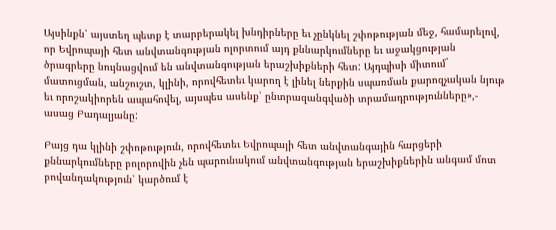Այսինքն՝ այստեղ պետք է տարբերակել խնդիրները եւ չընկնել շփոթության մեջ, համարելով, որ Եվրոպայի հետ անվտանգության ոլորտում այդ քննարկումները եւ աջակցության ծրագրերը նույնացվում են անվտանգության երաշխիքների հետ: Այդպիսի միտում` մատուցման, անշուշտ, կլինի, որովհետեւ կարող է լինել ներքին սպառման քարոզչական նյութ եւ որոշակիորեն ապահովել, այսպես ասենք՝ ընտրազանգվածի տրամադրությունները»,- ասաց Բադալյանը:

Բայց դա կլինի շփոթություն, որովհետեւ Եվրոպայի հետ անվտանգային հարցերի քննարկումները բոլորովին չեն պարունակում անվտանգության երաշխիքներին անգամ մոտ բովանդակություն՝ կարծում է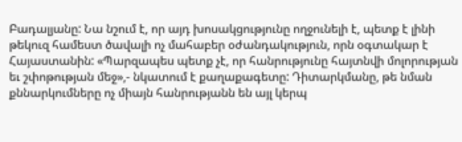Բադալյանը: Նա նշում է, որ այդ խոսակցությունը ողջունելի է, պետք է լինի թեկուզ համեստ ծավալի ոչ մահաբեր օժանդակություն, որն օգտակար է Հայաստանին: «Պարզապես պետք չէ, որ հանրությունը հայտնվի մոլորության եւ շփոթության մեջ»,- նկատում է քաղաքագետը: Դիտարկմանը, թե նման քննարկումները ոչ միայն հանրությանն են այլ կերպ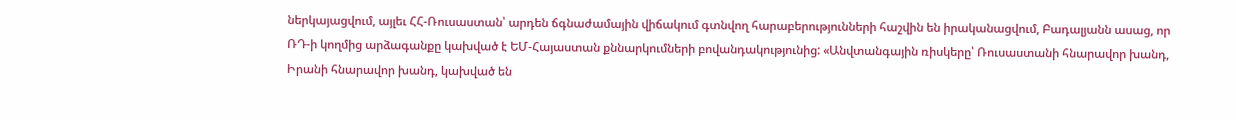ներկայացվում, այլեւ ՀՀ-Ռուսաստան՝ արդեն ճգնաժամային վիճակում գտնվող հարաբերությունների հաշվին են իրականացվում, Բադալյանն ասաց, որ ՌԴ-ի կողմից արձագանքը կախված է ԵՄ-Հայաստան քննարկումների բովանդակությունից: «Անվտանգային ռիսկերը՝ Ռուսաստանի հնարավոր խանդ, Իրանի հնարավոր խանդ, կախված են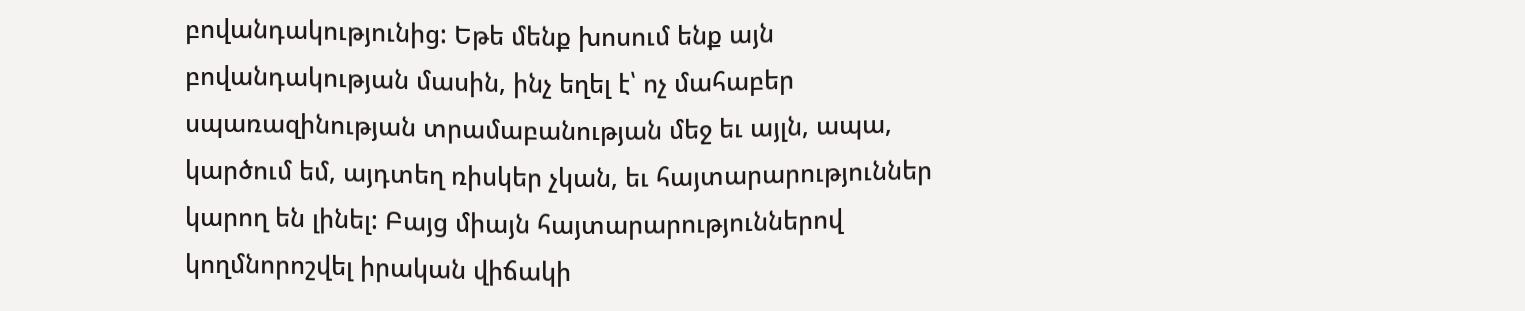բովանդակությունից: Եթե մենք խոսում ենք այն բովանդակության մասին, ինչ եղել է՝ ոչ մահաբեր սպառազինության տրամաբանության մեջ եւ այլն, ապա, կարծում եմ, այդտեղ ռիսկեր չկան, եւ հայտարարություններ կարող են լինել: Բայց միայն հայտարարություններով կողմնորոշվել իրական վիճակի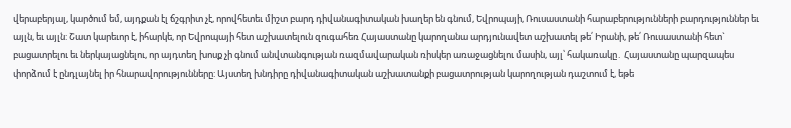վերաբերյալ, կարծում եմ, այդքան էլ ճշգրիտ չէ, որովհետեւ միշտ բարդ դիվանագիտական խաղեր են գնում, Եվրոպայի, Ռուսաստանի հարաբերությունների բարդություններ եւ այլն, եւ այլն: Շատ կարեւոր է, իհարկե, որ Եվրոպայի հետ աշխատելուն զուգահեռ Հայաստանը կարողանա արդյունավետ աշխատել թե՛ Իրանի, թե՛ Ռուսաստանի հետ` բացատրելու եւ ներկայացնելու, որ այդտեղ խոսք չի գնում անվտանգության ռազմավարական ռիսկեր առաջացնելու մասին, այլ՝ հակառակը․ Հայաստանը պարզապես փորձում է ընդլայնել իր հնարավորությունները: Այստեղ խնդիրը դիվանագիտական աշխատանքի բացատրության կարողության դաշտում է, եթե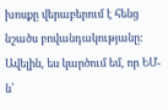խոսքը վերաբերում է հենց նշածս բովանդակությանը: Ավելին, ես կարծում եմ, որ ԵՄ-ն՝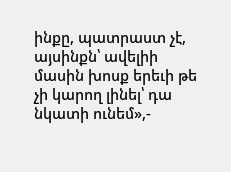ինքը, պատրաստ չէ, այսինքն՝ ավելիի մասին խոսք երեւի թե չի կարող լինել՝ դա նկատի ունեմ»,-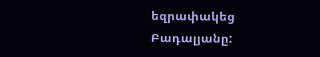եզրափակեց Բադալյանը: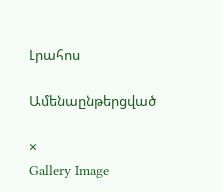Լրահոս

Ամենաընթերցված

×
Gallery Image